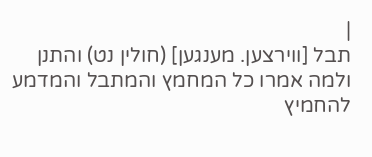|
תבל [ווירצען. מענגען] (חולין נט) והתנן ולמה אמרו כל המחמץ והמתבל והמדמע להחמיץ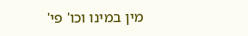מין במינו וכו' פי'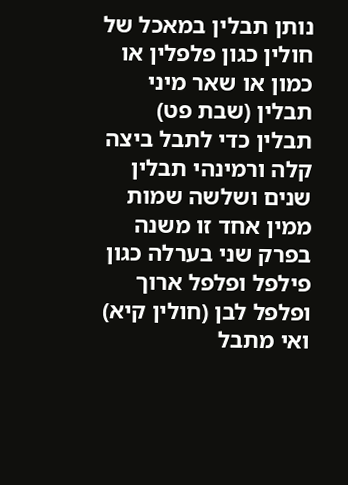נותן תבלין במאכל של חולין כגון פלפלין או כמון או שאר מיני תבלין (שבת פט) תבלין כדי לתבל ביצה קלה ורמינהי תבלין שנים ושלשה שמות ממין אחד זו משנה בפרק שני בערלה כגון פילפל ופלפל ארוך ופלפל לבן (חולין קיא) ואי מתבל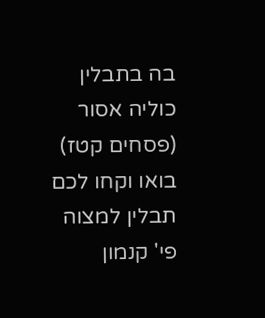בה בתבלין כוליה אסור (פסחים קטז) בואו וקחו לכם תבלין למצוה פי' קנמון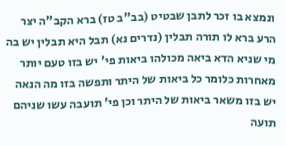ונמצא בו זכר לתבן שבטיט (בב"ב טז) ברא הקב"ה יצר הרע ברא לו תורה תבלין (נדרים נא) תבל היא תבלין יש בה מי שניא הדא ביאה מכולהו ביאות פי' יש בזו טעם יותר מאחרות כלומר כל ביאות של היתר ותפשה בזו מה הנאה יש בזו משאר ביאות של היתר וכן פי' תועבה עשו שניהם תועה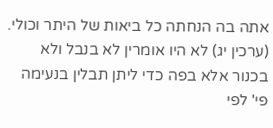אתה בה הנחתה כל ביאות של היתר וכולי. (ערכין יג) לא היו אומרין לא בנבל ולא בכנור אלא בפה כדי ליתן תבלין בנעימה פי' לפי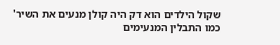שקול הילדים הוא דק היה קולן מנעים את השיר' כמו התבלין המנעימים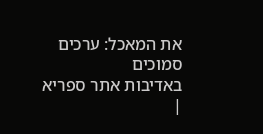את המאכל: ערכים סמוכים
באדיבות אתר ספריא
|